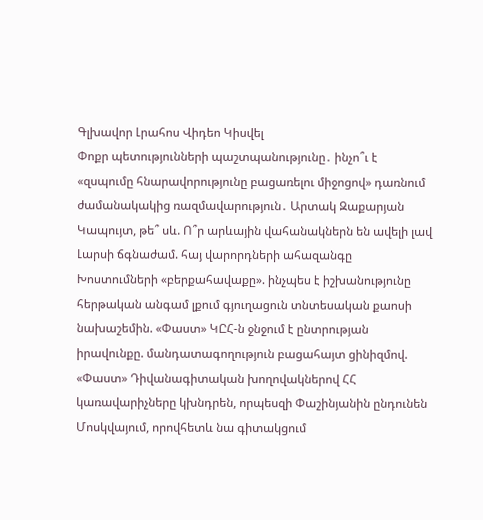Գլխավոր Լրահոս Վիդեո Կիսվել
Փոքր պետությունների պաշտպանությունը․ ինչո՞ւ է «զսպումը հնարավորությունը բացառելու միջոցով» դառնում ժամանակակից ռազմավարություն․ Արտակ Զաքարյան Կապույտ, թե՞ սև. Ո՞ր արևային վահանակներն են ավելի լավ Լարսի ճգնաժամ. հայ վարորդների ահազանգը Խոստումների «բերքահավաքը». ինչպես է իշխանությունը հերթական անգամ լքում գյուղացուն տնտեսական քաոսի նախաշեմին. «Փաստ» ԿԸՀ-ն ջնջում է ընտրության իրավունքը. մանդատագողություն բացահայտ ցինիզմով. «Փաստ» Դիվանագիտական խողովակներով ՀՀ կառավարիչները կխնդրեն, որպեսզի Փաշինյանին ընդունեն Մոսկվայում, որովհետև նա գիտակցում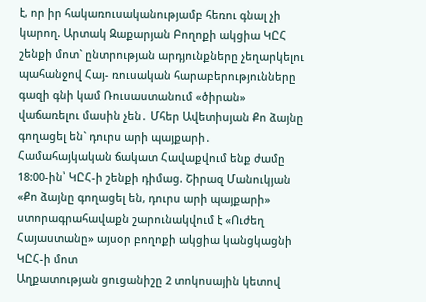է, որ իր հակառուսականությամբ հեռու գնալ չի կարող. Արտակ Զաքարյան Բողոքի ակցիա ԿԸՀ շենքի մոտ` ընտրության արդյունքները չեղարկելու պահանջով Հայ- ռուսական հարաբերությունները գազի գնի կամ Ռուսաստանում «ծիրան» վաճառելու մասին չեն․ Մհեր Ավետիսյան Քո ձայնը գողացել են` դուրս արի պայքարի․ Համահայկական ճակատ Հավաքվում ենք ժամը 18:00-ին՝ ԿԸՀ-ի շենքի դիմաց. Շիրազ Մանուկյան «Քո ձայնը գողացել են, դուրս արի պայքարի» ստորագրահավաքն շարունակվում է «Ուժեղ Հայաստանը» այսօր բողոքի ակցիա կանցկացնի ԿԸՀ-ի մոտ
Աղքատության ցուցանիշը 2 տոկոսային կետով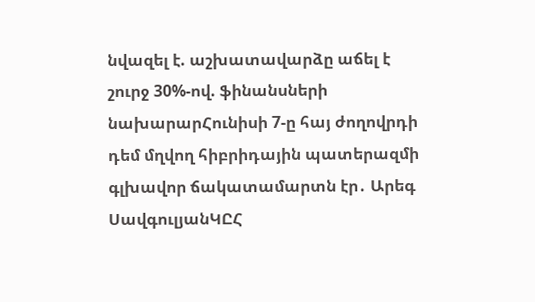նվազել է. աշխատավարձը աճել է շուրջ 30%-ով. ֆինանսների նախարարՀունիսի 7-ը հայ ժողովրդի դեմ մղվող հիբրիդային պատերազմի գլխավոր ճակատամարտն էր․ Արեգ ՍավգուլյանԿԸՀ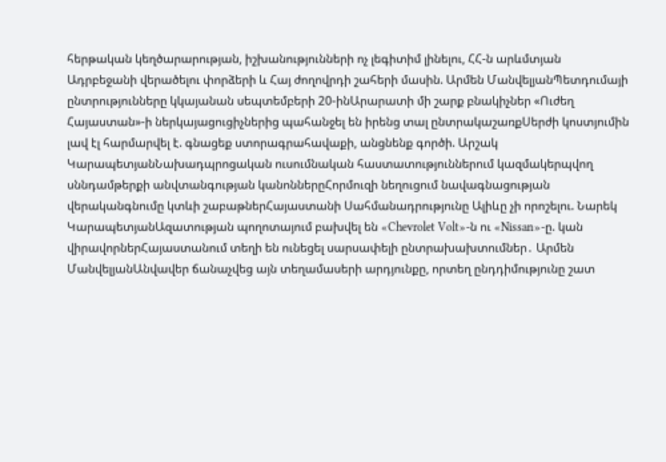հերթական կեղծարարության, իշխանությունների ոչ լեգիտիմ լինելու, ՀՀ-ն արևմտյան Ադրբեջանի վերածելու փորձերի և Հայ ժողովրդի շահերի մասին. Արմեն ՄանվելյանՊետդումայի ընտրությունները կկայանան սեպտեմբերի 20-ինԱրարատի մի շարք բնակիչներ «Ուժեղ Հայաստան»-ի ներկայացուցիչներից պահանջել են իրենց տալ ընտրակաշառքՍերժի կոստյումին լավ էլ հարմարվել է. գնացեք ստորագրահավաքի, անցնենք գործի. Արշակ ԿարապետյանՆախադպրոցական ուսումնական հաստատություններում կազմակերպվող սննդամթերքի անվտանգության կանոններըՀորմուզի նեղուցում նավագնացության վերականգնումը կտևի շաբաթներՀայաստանի Սահմանադրությունը Ալիևը չի որոշելու. Նարեկ ԿարապետյանԱզատության պողոտայում բախվել են «Chevrolet Volt»-ն ու «Nissan»-ը. կան վիրավորներՀայաստանում տեղի են ունեցել սարսափելի ընտրախախտումներ․ Արմեն ՄանվելյանԱնվավեր ճանաչվեց այն տեղամասերի արդյունքը, որտեղ ընդդիմությունը շատ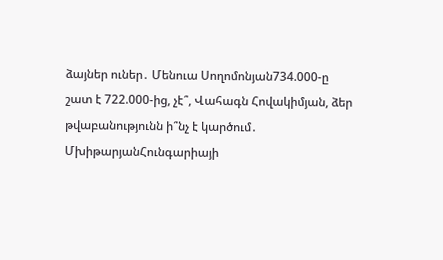ձայներ ուներ․ Մենուա Սողոմոնյան734.000-ը շատ է 722.000-ից, չէ՞, Վահագն Հովակիմյան, ձեր թվաբանությունն ի՞նչ է կարծում․ ՄխիթարյանՀունգարիայի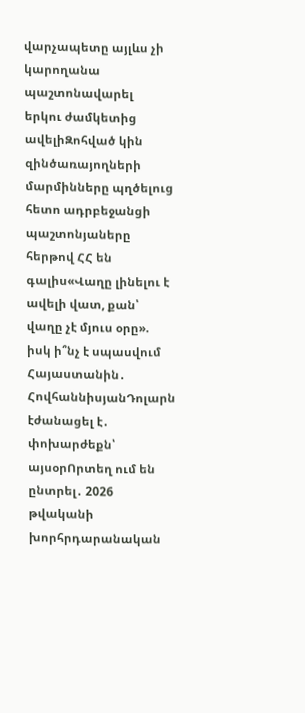վարչապետը այլևս չի կարողանա պաշտոնավարել երկու ժամկետից ավելիԶոհված կին զինծառայողների մարմինները պղծելուց հետո ադրբեջանցի պաշտոնյաները հերթով ՀՀ են գալիս«Վաղը լինելու է ավելի վատ, քան՝ վաղը չէ մյուս օրը». իսկ ի՞նչ է սպասվում Հայաստանին․ ՀովհաննիսյանԴոլարն էժանացել է․ փոխարժեքն՝ այսօրՈրտեղ ում են ընտրել․ 2026 թվականի խորհրդարանական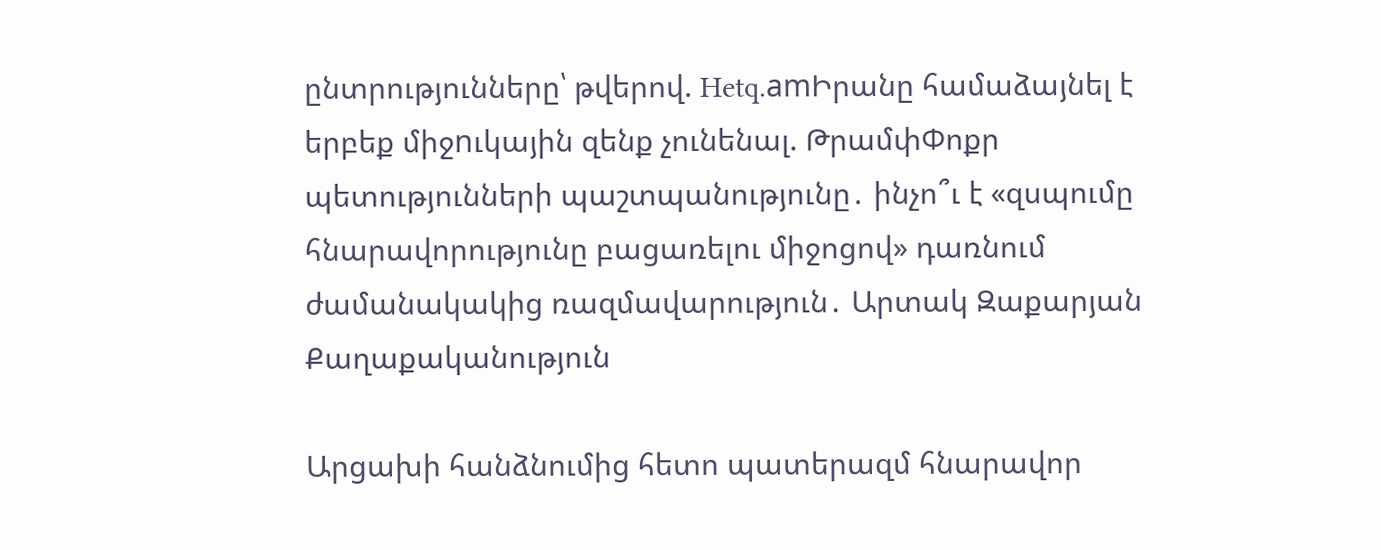ընտրությունները՝ թվերով. Hetq.amԻրանը համաձայնել է երբեք միջnւկային զենք չունենալ. ԹրամփՓոքր պետությունների պաշտպանությունը․ ինչո՞ւ է «զսպումը հնարավորությունը բացառելու միջոցով» դառնում ժամանակակից ռազմավարություն․ Արտակ Զաքարյան
Քաղաքականություն

Արցախի հանձնումից հետո պատերազմ հնարավոր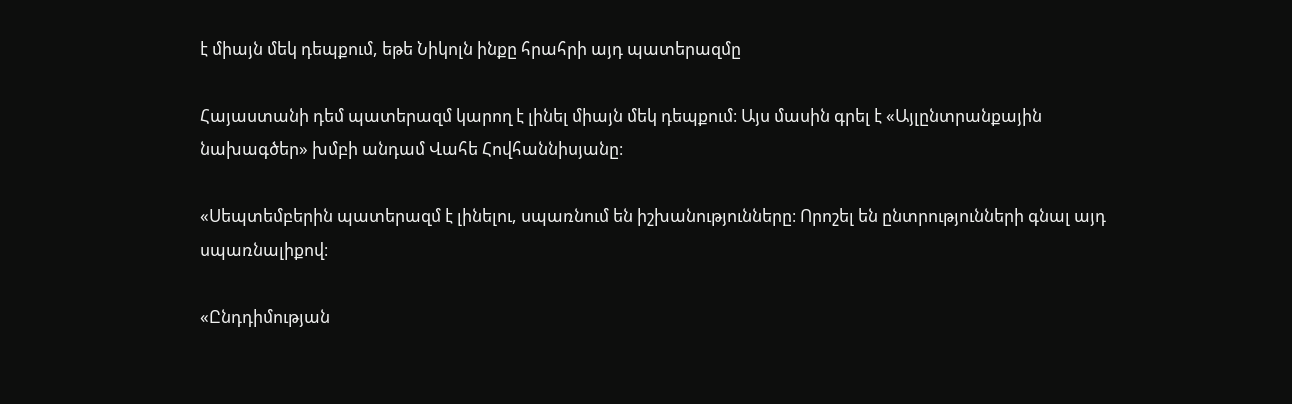է միայն մեկ դեպքում, եթե Նիկոլն ինքը հրահրի այդ պատերազմը

Հայաստանի դեմ պատերազմ կարող է լինել միայն մեկ դեպքում։ Այս մասին գրել է «Այլընտրանքային նախագծեր» խմբի անդամ Վահե Հովհաննիսյանը։

«Սեպտեմբերին պատերազմ է լինելու, սպառնում են իշխանությունները։ Որոշել են ընտրությունների գնալ այդ սպառնալիքով։

«Ընդդիմության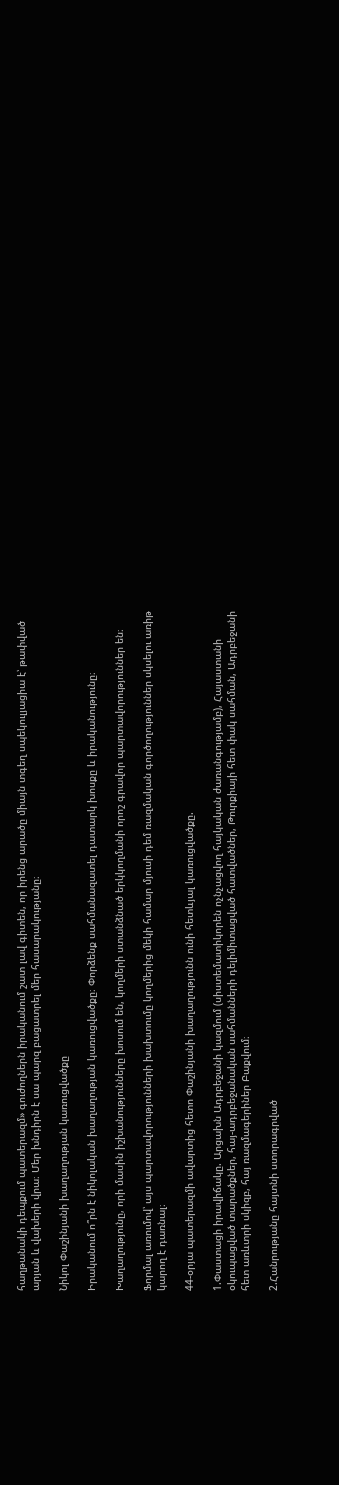հաղթանակի դեպքում պատերազմ» գուժողներն իրականում շատ լավ գիտեն, որ իրենց արածը միայն տգեղ սպեկուլյացիա է՝ թափված արյան և վախերի վրա։ Մեր խնդիրն է սա պարզ բացատրել մեր հասարակությանը։

Նիկոլ Փաշինյանի խաղաղության կառուցվածքը

Իրականում ո՞րն է նիկոլական խաղաղության կառուցվածքը։ Փորձենք սահմանազատել դատարկ խոսքը և իրականությունը։

Խաղաղությունը, որի մասին իշխանությունները խոսում են, կողմերի ստանձնած երկկողմանի որոշ գրավոր պարտավորություններ են։

Ֆորմալ առումով՝ այս պարտավորությունների խախտումը կողմերից մեկի համար մյուսի դեմ ռազմական գործողություններ սկսելու առիթ կարող է դառնալ։

44-օրյա պատերազմի ավարտից հետո Փաշինյանի խաղաղությունն ունի հետևյալ կառուցվածքը.

1.Փաստացի իրավիճակը. Արցախն Ադրբեջանի կազմում (սիստեմատիկորեն ոչնչացվող հայկական ժառանգությամբ), Հայաստանի օկուպացված տարածքներ, հայ-ադրբեջանական սահմանների դելիմիտացված հատվածներ, Թուրքիայի հետ փակ սահման, Ադրբեջանի հետ առևտրի սկիզբ, հայ ռազմագերիներ Բաքվում։

2.Հանրությանը հայտնի ստորագրված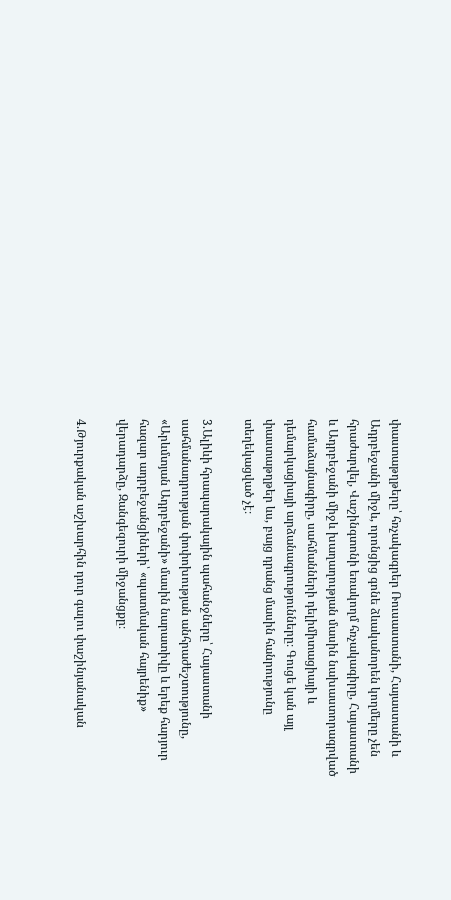փաստաթղթերը՝ հռչակագրեր Ռուսաստանի, Հայաստանի և Ադրբեջանի միջև, որոնցից գոնե ձևականորեն կողմերը չեն հրաժարվել, Վաշինգտոնի եռակողմ հռչակագիրը, Հայաստանի և Ադրբեջանի միջև խաղաղության մասին նախաստորագրված համաձայնագիրը, սահմանների դելիմիտացիայի և դեմարկացիայի արձանագրությունները։ Գուցե կան այլ փաստաթղթեր ևս, բայց դրանց մասին հանրությունը տեղեկացված չէ։

3.Ալիևի հրապարակային պահանջները՝ Հայաստանի սահմանադրության փոփոխության անհրաժեշտությունը, «Արևմտյան Ադրբեջանի» մասին նարատիվը և երեք հարյուր հազար ադրբեջանցիների՝ «պատմական հայրենիք» վերադարձը, Զանգեզուրի միջանցքը։

4.Թյուրքական աշխարհին դուր գալու փաշինյանական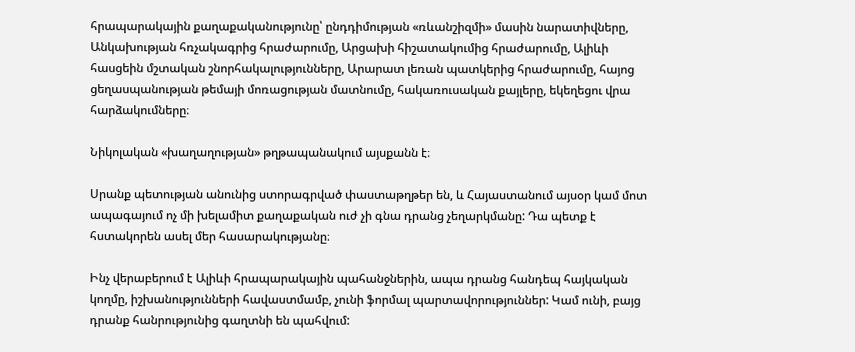հրապարակային քաղաքականությունը՝ ընդդիմության «ռևանշիզմի» մասին նարատիվները, Անկախության հռչակագրից հրաժարումը, Արցախի հիշատակումից հրաժարումը, Ալիևի հասցեին մշտական շնորհակալությունները, Արարատ լեռան պատկերից հրաժարումը, հայոց ցեղասպանության թեմայի մոռացության մատնումը, հակառուսական քայլերը, եկեղեցու վրա հարձակումները։

Նիկոլական «խաղաղության» թղթապանակում այսքանն է։

Սրանք պետության անունից ստորագրված փաստաթղթեր են, և Հայաստանում այսօր կամ մոտ ապագայում ոչ մի խելամիտ քաղաքական ուժ չի գնա դրանց չեղարկմանը: Դա պետք է հստակորեն ասել մեր հասարակությանը։

Ինչ վերաբերում է Ալիևի հրապարակային պահանջներին, ապա դրանց հանդեպ հայկական կողմը, իշխանությունների հավաստմամբ, չունի ֆորմալ պարտավորություններ: Կամ ունի, բայց դրանք հանրությունից գաղտնի են պահվում: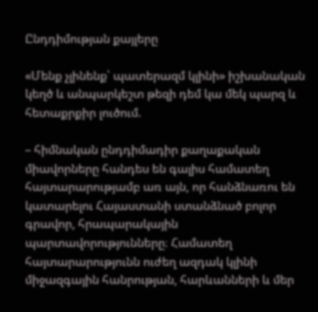Ընդդիմության քայլերը

«Մենք չլինենք՝ պատերազմ կլինի» իշխանական կեղծ և անպարկեշտ թեզի դեմ կա մեկ պարզ և հետաքրքիր լուծում.

– հիմնական ընդդիմադիր քաղաքական միավորները հանդես են գալիս համատեղ հայտարարությամբ առ այն, որ հանձնառու են կատարելու Հայաստանի ստանձնած բոլոր գրավոր, հրապարակային պարտավորությունները։ Համատեղ հայտարարությունն ուժեղ ազդակ կլինի միջազգային հանրության, հարևանների և մեր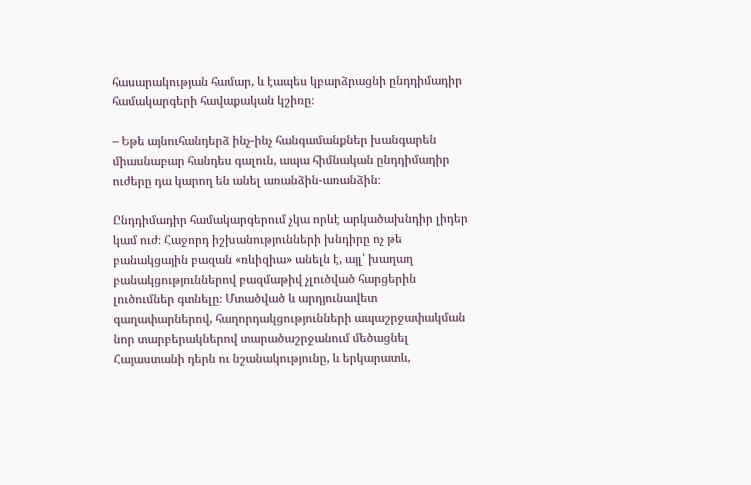հասարակության համար, և էապես կբարձրացնի ընդդիմադիր համակարգերի հավաքական կշիռը։

– Եթե այնուհանդերձ ինչ-ինչ հանգամանքներ խանգարեն միասնաբար հանդես գալուն, ապա հիմնական ընդդիմադիր ուժերը դա կարող են անել առանձին-առանձին։

Ընդդիմադիր համակարգերում չկա որևէ արկածախնդիր լիդեր կամ ուժ։ Հաջորդ իշխանությունների խնդիրը ոչ թե բանակցային բազան «ռևիզիա» անելն է, այլ՝ խաղաղ բանակցություններով բազմաթիվ չլուծված հարցերին լուծումներ գտնելը։ Մտածված և արդյունավետ գաղափարներով, հաղորդակցությունների ապաշրջափակման նոր տարբերակներով տարածաշրջանում մեծացնել Հայաստանի դերն ու նշանակությունը, և երկարատև,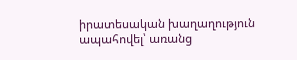իրատեսական խաղաղություն ապահովել՝ առանց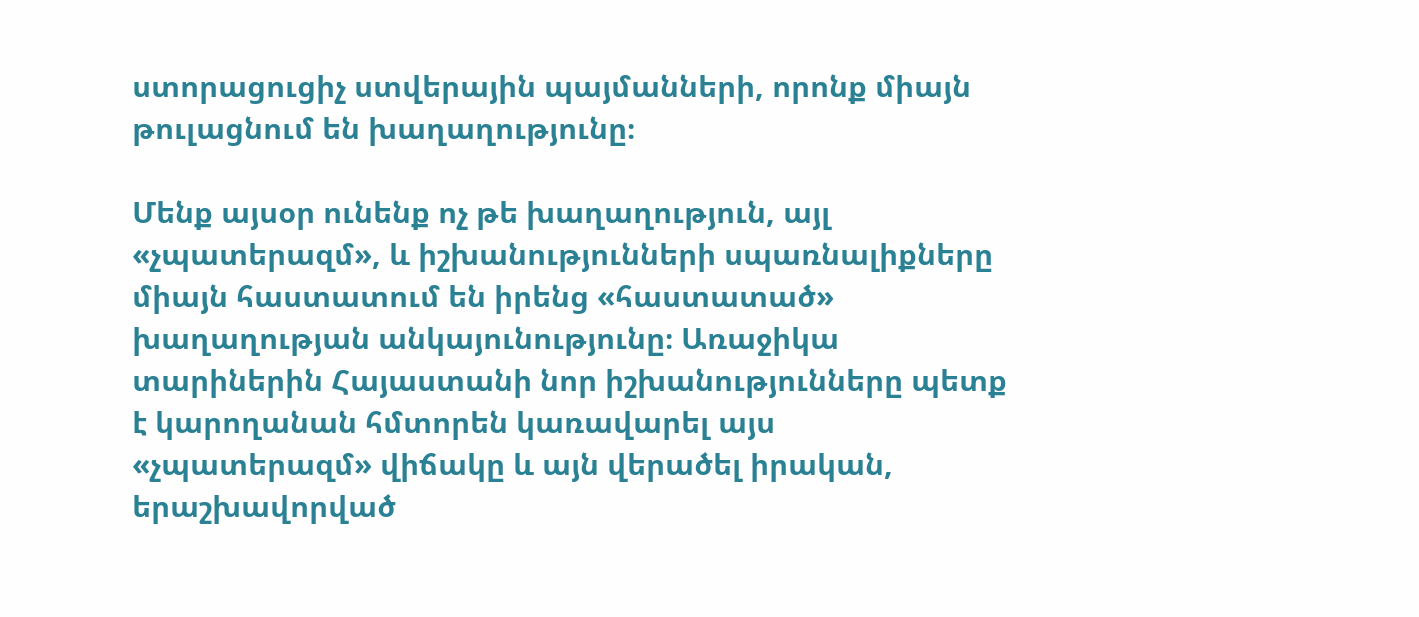ստորացուցիչ ստվերային պայմանների, որոնք միայն թուլացնում են խաղաղությունը։

Մենք այսօր ունենք ոչ թե խաղաղություն, այլ «չպատերազմ», և իշխանությունների սպառնալիքները միայն հաստատում են իրենց «հաստատած» խաղաղության անկայունությունը։ Առաջիկա տարիներին Հայաստանի նոր իշխանությունները պետք է կարողանան հմտորեն կառավարել այս «չպատերազմ» վիճակը և այն վերածել իրական, երաշխավորված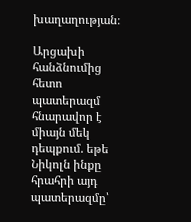խաղաղության։

Արցախի հանձնումից հետո պատերազմ հնարավոր է միայն մեկ դեպքում. եթե Նիկոլն ինքը հրահրի այդ պատերազմը՝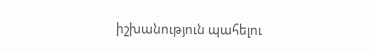իշխանություն պահելու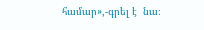համար»,-գրել է  նա։